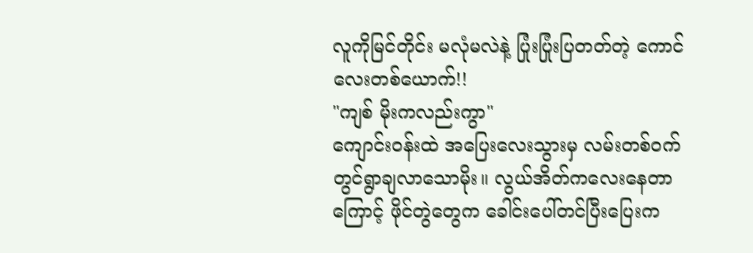လူကိုမြင်တိုင်း မလုံမလဲနဲ့ ပြုံးပြုံးပြတတ်တဲ့ ကောင်လေးတစ်ယောက်!!
"ကျစ် မိုးကလည်းကွာ"
ကျောင်းဝန်းထဲ အပြေးလေးသွားမှ လမ်းတစ်ဝက်တွင်ရွာချလာသောမိုး။ လွယ်အိတ်ကလေးနေတာကြောင့် ဖိုင်တွဲတွေက ခေါင်းပေါ်တင်ပြီးပြေးက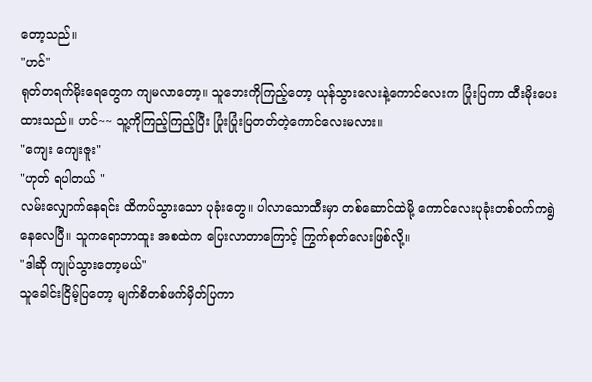တော့သည်။
"ဟင်"
ရုတ်တရက်မိုးရေတွေက ကျမလာတော့။ သူဘေးကိုကြည့်တော့ ယုန်သွားလေးနဲ့ကောင်လေးက ပြုံးပြကာ ထီးမိုးပေးထားသည်။ ဟင်~~ သူ့ကိုကြည့်ကြည့်ပြီး ပြုံးပြုံးပြတတ်တဲ့ကောင်လေးမလား။
"ကျေး ကျေးဇူး"
"ဟုတ် ရပါတယ် "
လမ်းလျှောက်နေရင်း ထိကပ်သွားသော ပုခုံးတွေ။ ပါလာသောထီးမှာ တစ်ဆောင်ထဲမို့ ကောင်လေးပုခုံးတစ်ဝက်ကရွဲနေလေပြီ။ သူကရောဘာထူး အစထဲက ပြေးလာတာကြောင့် ကြွက်စုတ်လေးဖြစ်လို့။
"ဒါဆို ကျုပ်သွားတော့မယ်"
သူခေါင်းငြိမ့်ပြတော့ မျက်စိတစ်ဖက်မှိတ်ပြကာ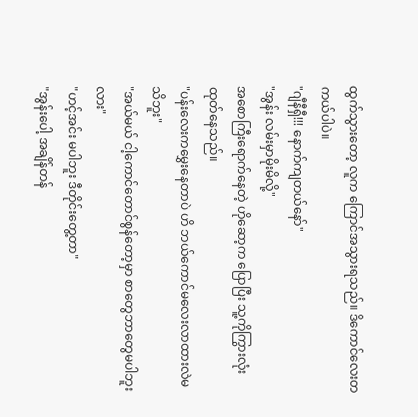ထွက်သွားတော့ လူက ကြောင်အသွားရသည်။ ဒိကောင်လေးတကယ်ပါပဲ။
"ဂျီနီရှီ!!! နောက်ကျတယ်နော်"
"အွန်း လမ်းမှာမိုးမိလို့"
အစောကြီးရောက်နေတဲ့ ဟိုဆော့က ပြောပြီး သူ့ကိုကြွားလုံးထုတ်နေသည်။
"ပန်းလေးကမွှေးနေတာပဲ ဟိ ဘယ်ကောင်မလေးလာထားလဲမသိဘူး"
"အယ်မယ် ငါ့ကောင်တောင်စွန်တော့မှာ စာတွေဘာတွေမပါဘူးလား"
"ဟင့်အင်း မပါဘူး ဒီတိုင်းတွေ့တာ"
"အွန်းပေါ့ အချိန်တန်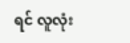ရင် လူလုံး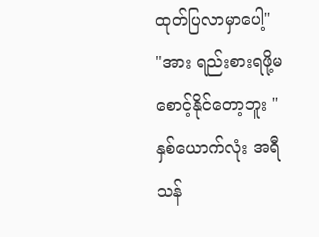ထုတ်ပြလာမှာပေါ့"
"အား ရည်းစားရဖို့မစောင့်နိုင်တော့ဘူး "
နှစ်ယောက်လုံး အရီသန်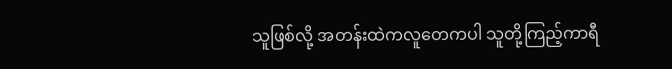သူဖြစ်လို့ အတန်းထဲကလူတေကပါ သူတို့ကြည့်ကာရီ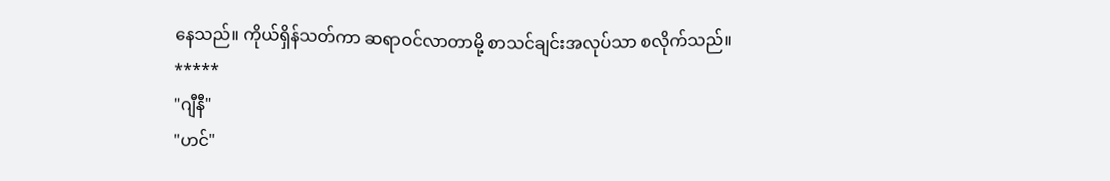နေသည်။ ကိုယ်ရှိန်သတ်ကာ ဆရာဝင်လာတာမို့ စာသင်ချင်းအလုပ်သာ စလိုက်သည်။
*****
"ဂျီနီ"
"ဟင်"